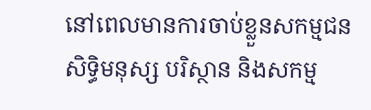នៅពេលមានការចាប់ខ្លួនសកម្មជនសិទ្ធិមនុស្ស បរិស្ថាន និងសកម្ម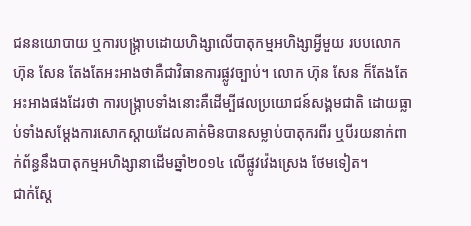ជននយោបាយ ឬការបង្ក្រាបដោយហិង្សាលើបាតុកម្មអហិង្សាអ្វីមួយ របបលោក ហ៊ុន សែន តែងតែអះអាងថាគឺជាវិធានការផ្លូវច្បាប់។ លោក ហ៊ុន សែន ក៏តែងតែអះអាងផងដែរថា ការបង្ក្រាបទាំងនោះគឺដើម្បីផលប្រយោជន៍សង្គមជាតិ ដោយធ្លាប់ទាំងសម្ដែងការសោកស្តាយដែលគាត់មិនបានសម្លាប់បាតុករពីរ ឬបីរយនាក់ពាក់ព័ន្ធនឹងបាតុកម្មអហិង្សានាដើមឆ្នាំ២០១៤ លើផ្លូវវ៉េងស្រេង ថែមទៀត។
ជាក់ស្តែ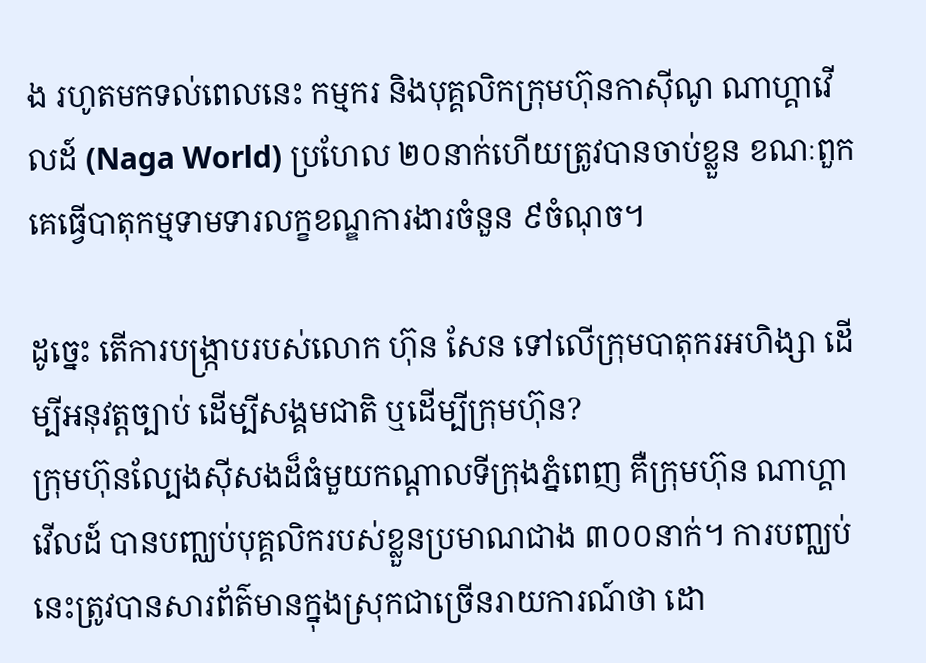ង រហូតមកទល់ពេលនេះ កម្មករ និងបុគ្គលិកក្រុមហ៊ុនកាស៊ីណូ ណាហ្គាវើលដ៍ (Naga World) ប្រហែល ២០នាក់ហើយត្រូវបានចាប់ខ្លួន ខណៈពួកគេធ្វើបាតុកម្មទាមទារលក្ខខណ្ឌការងារចំនួន ៩ចំណុច។

ដូច្នេះ តើការបង្ក្រាបរបស់លោក ហ៊ុន សែន ទៅលើក្រុមបាតុករអហិង្សា ដើម្បីអនុវត្តច្បាប់ ដើម្បីសង្គមជាតិ ឬដើម្បីក្រុមហ៊ុន?
ក្រុមហ៊ុនល្បែងស៊ីសងដ៏ធំមួយកណ្តាលទីក្រុងភ្នំពេញ គឺក្រុមហ៊ុន ណាហ្គាវើលដ៍ បានបញ្ឈប់បុគ្គលិករបស់ខ្លួនប្រមាណជាង ៣០០នាក់។ ការបញ្ឈប់នេះត្រូវបានសារព័ត៌មានក្នុងស្រុកជាច្រើនរាយការណ៍ថា ដោ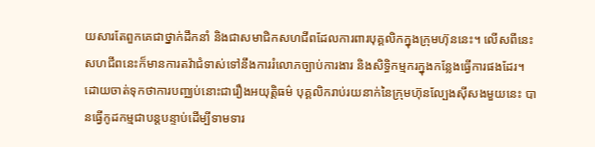យសារតែពួកគេជាថ្នាក់ដឹកនាំ និងជាសមាជិកសហជីពដែលការពារបុគ្គលិកក្នុងក្រុមហ៊ុននេះ។ លើសពីនេះ សហជីពនេះក៏មានការតវ៉ាជំទាស់ទៅនឹងការរំលោភច្បាប់ការងារ និងសិទ្ធិកម្មករក្នុងកន្លែងធ្វើការផងដែរ។
ដោយចាត់ទុកថាការបញ្ឈប់នោះជារឿងអយុត្តិធម៌ បុគ្គលិករាប់រយនាក់នៃក្រុមហ៊ុនល្បែងស៊ីសងមួយនេះ បានធ្វើកូដកម្មជាបន្តបន្ទាប់ដើម្បីទាមទារ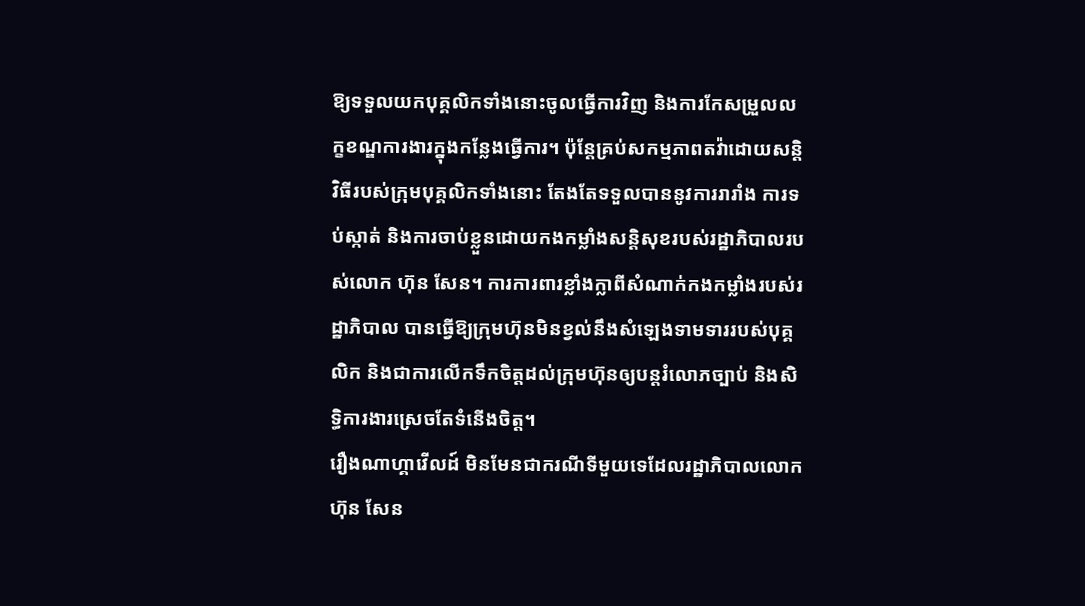ឱ្យទទួលយកបុគ្គលិកទាំងនោះចូលធ្វើការវិញ និងការកែសម្រួលលក្ខខណ្ឌការងារក្នុងកន្លែងធ្វើការ។ ប៉ុន្តែគ្រប់សកម្មភាពតវ៉ាដោយសន្តិវិធីរបស់ក្រុមបុគ្គលិកទាំងនោះ តែងតែទទួលបាននូវការរារាំង ការទប់ស្កាត់ និងការចាប់ខ្លួនដោយកងកម្លាំងសន្តិសុខរបស់រដ្ឋាភិបាលរបស់លោក ហ៊ុន សែន។ ការការពារខ្លាំងក្លាពីសំណាក់កងកម្លាំងរបស់រដ្ឋាភិបាល បានធ្វើឱ្យក្រុមហ៊ុនមិនខ្វល់នឹងសំឡេងទាមទាររបស់បុគ្គលិក និងជាការលើកទឹកចិត្តដល់ក្រុមហ៊ុនឲ្យបន្តរំលោភច្បាប់ និងសិទ្ធិការងារស្រេចតែទំនើងចិត្ត។
រឿងណាហ្គាវើលដ៍ មិនមែនជាករណីទីមួយទេដែលរដ្ឋាភិបាលលោក ហ៊ុន សែន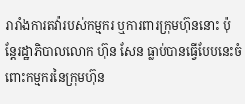រារាំងការតវ៉ារបស់កម្មករ ឬការពារក្រុមហ៊ុននោះ ប៉ុន្តែរដ្ឋាភិបាលលោក ហ៊ុន សែន ធ្លាប់បានធ្វើបែបនេះចំពោះកម្មករនៃក្រុមហ៊ុន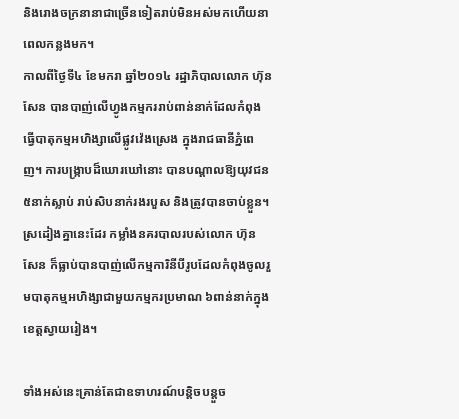និងរោងចក្រនានាជាច្រើនទៀតរាប់មិនអស់មកហើយនាពេលកន្លងមក។
កាលពីថ្ងៃទី៤ ខែមករា ឆ្នាំ២០១៤ រដ្ឋាភិបាលលោក ហ៊ុន សែន បានបាញ់លើហ្វូងកម្មកររាប់ពាន់នាក់ដែលកំពុងធ្វើបាតុកម្មអហិង្សាលើផ្លូវវ៉េងស្រេង ក្នុងរាជធានីភ្នំពេញ។ ការបង្ក្រាបដ៏ឃោរឃៅនោះ បានបណ្តាលឱ្យយុវជន ៥នាក់ស្លាប់ រាប់សិបនាក់រងរបួស និងត្រូវបានចាប់ខ្លួន។ ស្រដៀងគ្នានេះដែរ កម្លាំងនគរបាលរបស់លោក ហ៊ុន សែន ក៏ធ្លាប់បានបាញ់លើកម្មការិនីបីរូបដែលកំពុងចូលរួមបាតុកម្មអហិង្សាជាមួយកម្មករប្រមាណ ៦ពាន់នាក់ក្នុងខេត្តស្វាយរៀង។

ទាំងអស់នេះគ្រាន់តែជាឧទាហរណ៍បន្តិចបន្តួច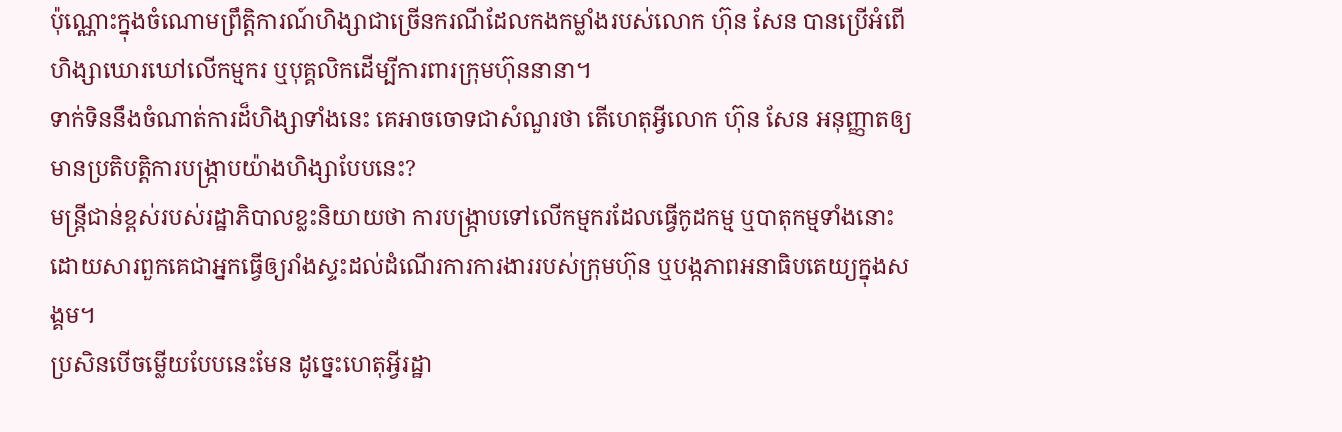ប៉ុណ្ណោះក្នុងចំណោមព្រឹត្តិការណ៍ហិង្សាជាច្រើនករណីដែលកងកម្លាំងរបស់លោក ហ៊ុន សែន បានប្រើអំពើហិង្សាឃោរឃៅលើកម្មករ ឬបុគ្គលិកដើម្បីការពារក្រុមហ៊ុននានា។
ទាក់ទិននឹងចំណាត់ការដ៏ហិង្សាទាំងនេះ គេអាចចោទជាសំណួរថា តើហេតុអ្វីលោក ហ៊ុន សែន អនុញ្ញាតឲ្យមានប្រតិបត្តិការបង្ក្រាបយ៉ាងហិង្សាបែបនេះ?
មន្ត្រីជាន់ខ្ពស់របស់រដ្ឋាភិបាលខ្លះនិយាយថា ការបង្ក្រាបទៅលើកម្មករដែលធ្វើកូដកម្ម ឬបាតុកម្មទាំងនោះ ដោយសារពួកគេជាអ្នកធ្វើឲ្យរាំងស្ទះដល់ដំណើរការការងាររបស់ក្រុមហ៊ុន ឬបង្កភាពអនាធិបតេយ្យក្នុងសង្គម។
ប្រសិនបើចម្លើយបែបនេះមែន ដូច្នេះហេតុអ្វីរដ្ឋា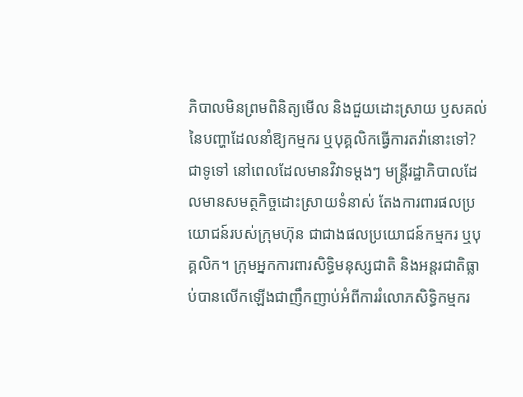ភិបាលមិនព្រមពិនិត្យមើល និងជួយដោះស្រាយ ឫសគល់នៃបញ្ហាដែលនាំឱ្យកម្មករ ឬបុគ្គលិកធ្វើការតវ៉ានោះទៅ?
ជាទូទៅ នៅពេលដែលមានវិវាទម្តងៗ មន្ត្រីរដ្ឋាភិបាលដែលមានសមត្ថកិច្ចដោះស្រាយទំនាស់ តែងការពារផលប្រយោជន៍របស់ក្រុមហ៊ុន ជាជាងផលប្រយោជន៍កម្មករ ឬបុគ្គលិក។ ក្រុមអ្នកការពារសិទ្ធិមនុស្សជាតិ និងអន្តរជាតិធ្លាប់បានលើកឡើងជាញឹកញាប់អំពីការរំលោភសិទ្ធិកម្មករ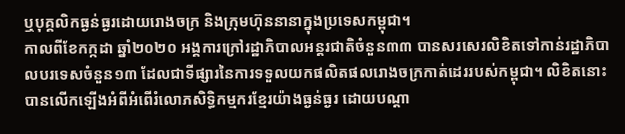ឬបុគ្គលិកធ្ងន់ធ្ងរដោយរោងចក្រ និងក្រុមហ៊ុននានាក្នុងប្រទេសកម្ពុជា។
កាលពីខែកក្កដា ឆ្នាំ២០២០ អង្គការក្រៅរដ្ឋាភិបាលអន្តរជាតិចំនួន៣៣ បានសរសេរលិខិតទៅកាន់រដ្ឋាភិបាលបរទេសចំនួន១៣ ដែលជាទីផ្សារនៃការទទួលយកផលិតផលរោងចក្រកាត់ដេររបស់កម្ពុជា។ លិខិតនោះបានលើកឡើងអំពីអំពើរំលោភសិទ្ធិកម្មករខ្មែរយ៉ាងធ្ងន់ធ្ងរ ដោយបណ្តា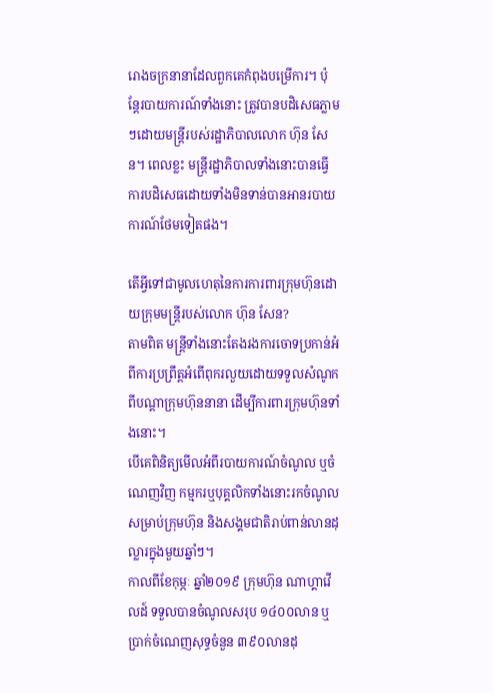រោងចក្រនានាដែលពួកគេកំពុងបម្រើការ។ ប៉ុន្តែរបាយការណ៍ទាំងនោះ ត្រូវបានបដិសេធភ្លាមៗដោយមន្ត្រីរបស់រដ្ឋាភិបាលលោក ហ៊ុន សែន។ ពេលខ្លះ មន្ត្រីរដ្ឋាភិបាលទាំងនោះបានធ្វើការបដិសេធដោយទាំងមិនទាន់បានអានរបាយការណ៍ថែមទៀតផង។

តើអ្វីទៅជាមូលហេតុនៃការការពារក្រុមហ៊ុនដោយក្រុមមន្ត្រីរបស់លោក ហ៊ុន សែន?
តាមពិត មន្ត្រីទាំងនោះតែងរងការចោទប្រកាន់អំពីការប្រព្រឹត្តអំពើពុករលួយដោយទទួលសំណូកពីបណ្តាក្រុមហ៊ុននានា ដើម្បីការពារក្រុមហ៊ុនទាំងនោះ។
បើគេពិនិត្យមើលអំពីរបាយការណ៍ចំណូល ឬចំណេញវិញ កម្មករឬបុគ្គលិកទាំងនោះរកចំណូលសម្រាប់ក្រុមហ៊ុន និងសង្គមជាតិរាប់ពាន់លានដុល្លារក្នុងមួយឆ្នាំៗ។
កាលពីខែកុម្ភៈ ឆ្នាំ២០១៩ ក្រុមហ៊ុន ណាហ្គាវើលដ៍ ទទួលបានចំណូលសរុប ១៤០០លាន ឬប្រាក់ចំណេញសុទ្ធចំនួន ៣៩០លានដុ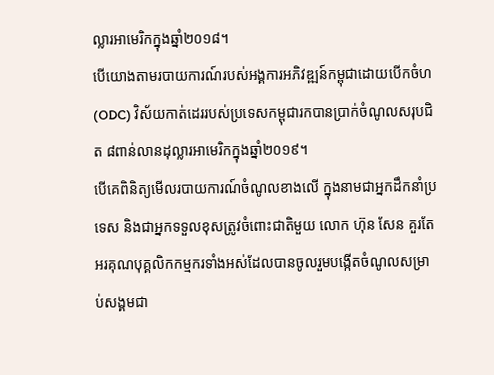ល្លារអាមេរិកក្នុងឆ្នាំ២០១៨។
បើយោងតាមរបាយការណ៍របស់អង្គការអភិវឌ្ឍន៍កម្ពុជាដោយបើកចំហ (ODC) វិស័យកាត់ដេររបស់ប្រទេសកម្ពុជារកបានប្រាក់ចំណូលសរុបជិត ៨ពាន់លានដុល្លារអាមេរិកក្នុងឆ្នាំ២០១៩។
បើគេពិនិត្យមើលរបាយការណ៍ចំណូលខាងលើ ក្នុងនាមជាអ្នកដឹកនាំប្រទេស និងជាអ្នកទទួលខុសត្រូវចំពោះជាតិមួយ លោក ហ៊ុន សែន គួរតែអរគុណបុគ្គលិកកម្មករទាំងអស់ដែលបានចូលរួមបង្កើតចំណូលសម្រាប់សង្គមជា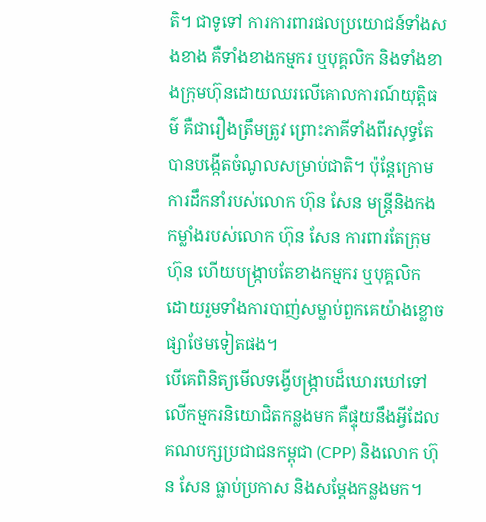តិ។ ជាទូទៅ ការការពារផលប្រយោជន៍ទាំងសងខាង គឺទាំងខាងកម្មករ ឬបុគ្គលិក និងទាំងខាងក្រុមហ៊ុនដោយឈរលើគោលការណ៍យុត្តិធម៌ គឺជារឿងត្រឹមត្រូវ ព្រោះភាគីទាំងពីរសុទ្ធតែបានបង្កើតចំណូលសម្រាប់ជាតិ។ ប៉ុន្តែក្រោមការដឹកនាំរបស់លោក ហ៊ុន សែន មន្ត្រីនិងកងកម្លាំងរបស់លោក ហ៊ុន សែន ការពារតែក្រុមហ៊ុន ហើយបង្ក្រាបតែខាងកម្មករ ឬបុគ្គលិក ដោយរួមទាំងការបាញ់សម្លាប់ពួកគេយ៉ាងខ្លោចផ្សាថែមទៀតផង។
បើគេពិនិត្យមើលទង្វើបង្ក្រាបដ៏ឃោរឃៅទៅលើកម្មករនិយោជិតកន្លងមក គឺផ្ទុយនឹងអ្វីដែលគណបក្សប្រជាជនកម្ពុជា (CPP) និងលោក ហ៊ុន សែន ធ្លាប់ប្រកាស និងសម្ដែងកន្លងមក។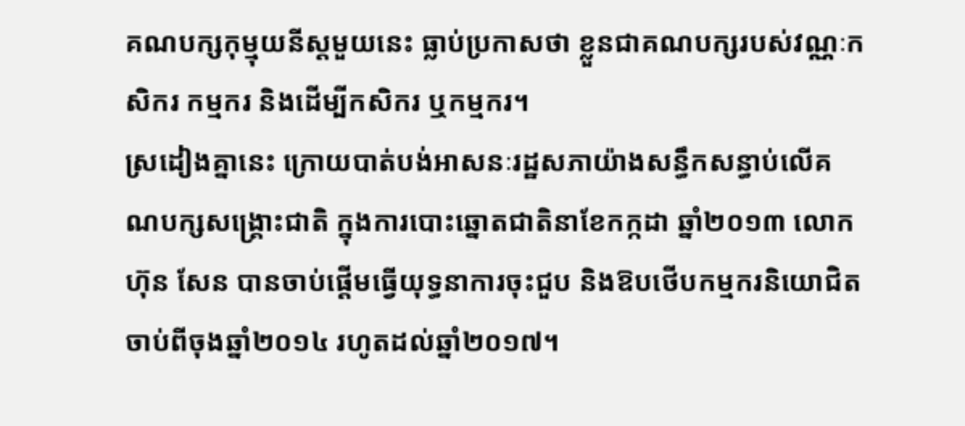គណបក្សកុម្មុយនីស្តមួយនេះ ធ្លាប់ប្រកាសថា ខ្លួនជាគណបក្សរបស់វណ្ណៈកសិករ កម្មករ និងដើម្បីកសិករ ឬកម្មករ។
ស្រដៀងគ្នានេះ ក្រោយបាត់បង់អាសនៈរដ្ឋសភាយ៉ាងសន្ធឹកសន្ធាប់លើគណបក្សសង្គ្រោះជាតិ ក្នុងការបោះឆ្នោតជាតិនាខែកក្កដា ឆ្នាំ២០១៣ លោក ហ៊ុន សែន បានចាប់ផ្តើមធ្វើយុទ្ធនាការចុះជួប និងឱបថើបកម្មករនិយោជិតចាប់ពីចុងឆ្នាំ២០១៤ រហូតដល់ឆ្នាំ២០១៧។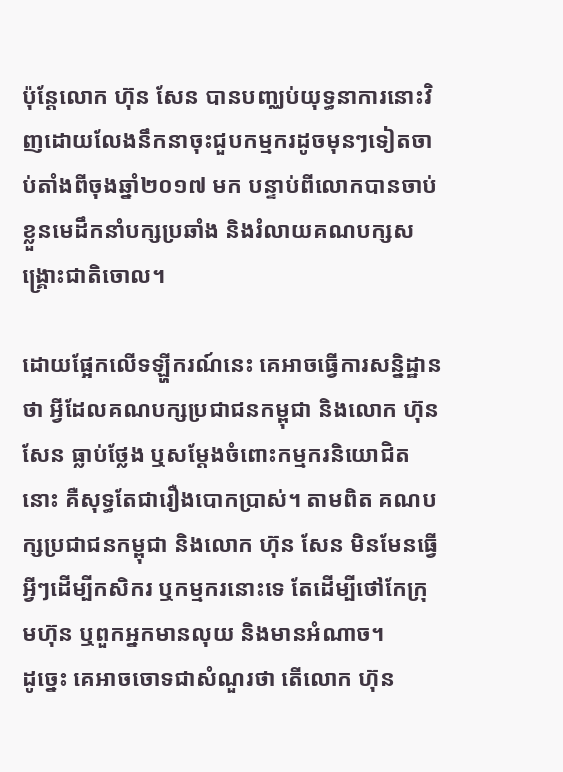ប៉ុន្តែលោក ហ៊ុន សែន បានបញ្ឈប់យុទ្ធនាការនោះវិញដោយលែងនឹកនាចុះជួបកម្មករដូចមុនៗទៀតចាប់តាំងពីចុងឆ្នាំ២០១៧ មក បន្ទាប់ពីលោកបានចាប់ខ្លួនមេដឹកនាំបក្សប្រឆាំង និងរំលាយគណបក្សសង្គ្រោះជាតិចោល។

ដោយផ្អែកលើទឡ្ហីករណ៍នេះ គេអាចធ្វើការសន្និដ្ឋានថា អ្វីដែលគណបក្សប្រជាជនកម្ពុជា និងលោក ហ៊ុន សែន ធ្លាប់ថ្លែង ឬសម្ដែងចំពោះកម្មករនិយោជិតនោះ គឺសុទ្ធតែជារឿងបោកប្រាស់។ តាមពិត គណបក្សប្រជាជនកម្ពុជា និងលោក ហ៊ុន សែន មិនមែនធ្វើអ្វីៗដើម្បីកសិករ ឬកម្មករនោះទេ តែដើម្បីថៅកែក្រុមហ៊ុន ឬពួកអ្នកមានលុយ និងមានអំណាច។
ដូច្នេះ គេអាចចោទជាសំណួរថា តើលោក ហ៊ុន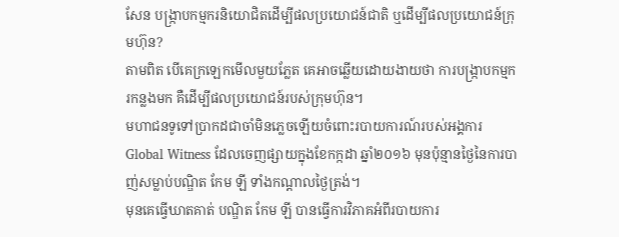សែន បង្ក្រាបកម្មករនិយោជិតដើម្បីផលប្រយោជន៍ជាតិ ឬដើម្បីផលប្រយោជន៍ក្រុមហ៊ុន?
តាមពិត បើគេក្រឡេកមើលមួយភ្លែត គេអាចឆ្លើយដោយងាយថា ការបង្ក្រាបកម្មករកន្លងមក គឺដើម្បីផលប្រយោជន៍របស់ក្រុមហ៊ុន។
មហាជនទូទៅប្រាកដជាចាំមិនភ្លេចឡើយចំពោះរបាយការណ៍របស់អង្គការ Global Witness ដែលចេញផ្សាយក្នុងខែកក្កដា ឆ្នាំ២០១៦ មុនប៉ុន្មានថ្ងៃនៃការបាញ់សម្លាប់បណ្ឌិត កែម ឡី ទាំងកណ្តាលថ្ងៃត្រង់។
មុនគេធ្វើឃាតគាត់ បណ្ឌិត កែម ឡី បានធ្វើការវិភាគអំពីរបាយការ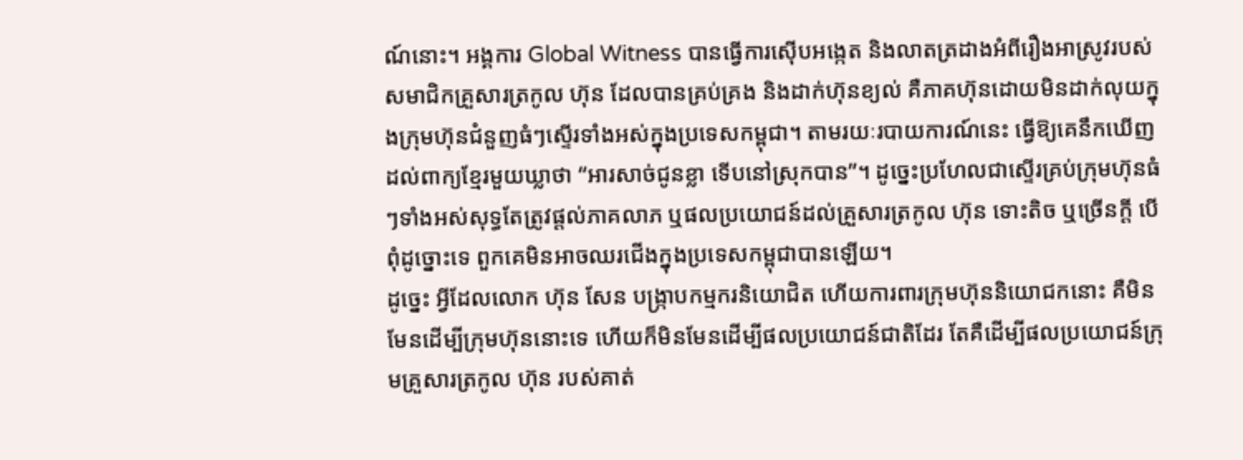ណ៍នោះ។ អង្គការ Global Witness បានធ្វើការស៊ើបអង្កេត និងលាតត្រដាងអំពីរឿងអាស្រូវរបស់សមាជិកគ្រួសារត្រកូល ហ៊ុន ដែលបានគ្រប់គ្រង និងដាក់ហ៊ុនខ្យល់ គឺភាគហ៊ុនដោយមិនដាក់លុយក្នុងក្រុមហ៊ុនជំនួញធំៗស្ទើរទាំងអស់ក្នុងប្រទេសកម្ពុជា។ តាមរយៈរបាយការណ៍នេះ ធ្វើឱ្យគេនឹកឃើញដល់ពាក្យខ្មែរមួយឃ្លាថា “អារសាច់ជូនខ្លា ទើបនៅស្រុកបាន”។ ដូច្នេះប្រហែលជាស្ទើរគ្រប់ក្រុមហ៊ុនធំៗទាំងអស់សុទ្ធតែត្រូវផ្តល់ភាគលាភ ឬផលប្រយោជន៍ដល់គ្រួសារត្រកូល ហ៊ុន ទោះតិច ឬច្រើនក្តី បើពុំដូច្នោះទេ ពួកគេមិនអាចឈរជើងក្នុងប្រទេសកម្ពុជាបានឡើយ។
ដូច្នេះ អ្វីដែលលោក ហ៊ុន សែន បង្ក្រាបកម្មករនិយោជិត ហើយការពារក្រុមហ៊ុននិយោជកនោះ គឺមិនមែនដើម្បីក្រុមហ៊ុននោះទេ ហើយក៏មិនមែនដើម្បីផលប្រយោជន៍ជាតិដែរ តែគឺដើម្បីផលប្រយោជន៍ក្រុមគ្រួសារត្រកូល ហ៊ុន របស់គាត់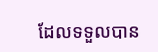ដែលទទួលបាន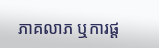ភាគលាភ ឬការផ្ត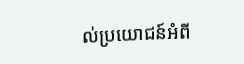ល់ប្រយោជន៍អំពី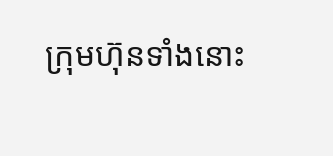ក្រុមហ៊ុនទាំងនោះ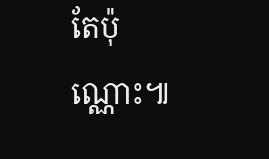តែប៉ុណ្ណោះ៕